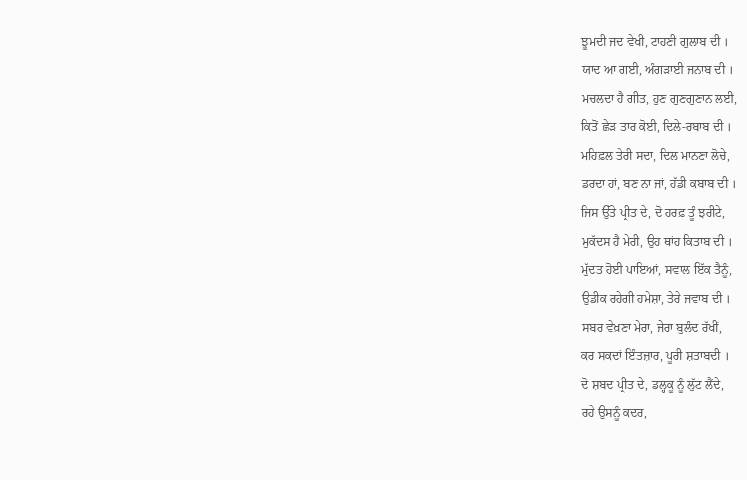ਝੂਮਦੀ ਜਦ ਵੇਖੀ, ਟਾਹਣੀ ਗੁਲਾਬ ਦੀ ।
ਯਾਦ ਆ ਗਈ, ਅੰਗੜਾਈ ਜਨਾਬ ਦੀ ।
ਮਚਲਦਾ ਹੈ ਗੀਤ, ਹੁਣ ਗੁਣਗੁਣਾਨ ਲਈ,
ਕਿਤੋਂ ਛੇੜ ਤਾਰ ਕੋਈ, ਦਿਲੇ-ਰਬਾਬ ਦੀ ।
ਮਹਿਫ਼ਲ ਤੇਰੀ ਸਦਾ, ਦਿਲ ਮਾਨਣਾ ਲੋਚੇ,
ਡਰਦਾ ਹਾਂ, ਬਣ ਨਾ ਜਾਂ, ਹੱਡੀ ਕਬਾਬ ਦੀ ।
ਜਿਸ ਉੱਤੇ ਪ੍ਰੀਤ ਦੇ, ਦੋ ਹਰਫ਼ ਤੂੰ ਝਰੀਟੇ,
ਮੁਕੱਦਸ ਹੈ ਮੇਰੀ, ਉਹ ਥਾਂਹ ਕਿਤਾਬ ਦੀ ।
ਮੁੱਦਤ ਹੋਈ ਪਾਇਆਂ, ਸਵਾਲ ਇੱਕ ਤੈਨੂੰ,
ਉਡੀਕ ਰਹੇਗੀ ਹਮੇਸ਼ਾ, ਤੇਰੇ ਜਵਾਬ ਦੀ ।
ਸਬਰ ਵੇਖ਼ਣਾ ਮੇਰਾ, ਜੇਰਾ ਬੁਲੰਦ ਰੱਖੀਂ,
ਕਰ ਸਕਦਾਂ ਇੰਤਜ਼ਾਰ, ਪੂਰੀ ਸ਼ਤਾਬਦੀ ।
ਦੋ ਸ਼ਬਦ ਪ੍ਰੀਤ ਦੇ, ਡਲ੍ਹਕੂ ਨੂੰ ਲੁੱਟ ਲੈਂਦੇ,
ਰਹੇ ਉਸਨੂੰ ਕਦਰ,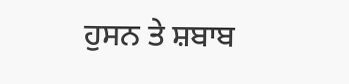ਹੁਸਨ ਤੇ ਸ਼ਬਾਬ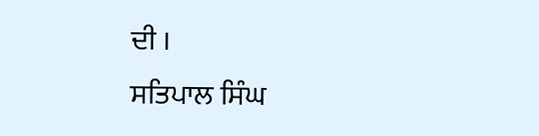ਦੀ ।
ਸਤਿਪਾਲ ਸਿੰਘ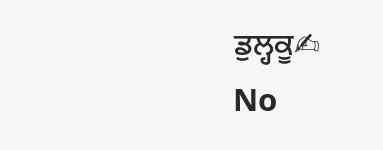ਡੁਲ੍ਹਕੂ✍
No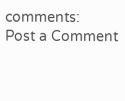comments:
Post a Comment